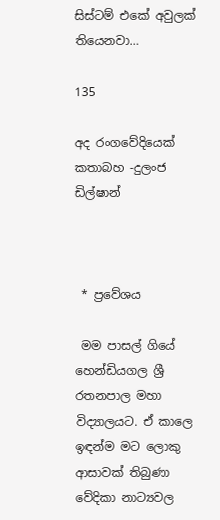සිස්ටම් එකේ අවුලක් තියෙනවා…

135

අද රංගවේදියෙක්
කතාබහ -දුලංජ ඩිල්ෂාන්



 * ප්‍රවේශය

 මම පාසල් ගියේ හෙන්ඩියගල ශ්‍රී රතනපාල මහා විද්‍යාලයට. ඒ කාලෙ ඉඳන්ම මට ලොකු ආසාවක් තිබුණා වේදිකා නාට්‍යවල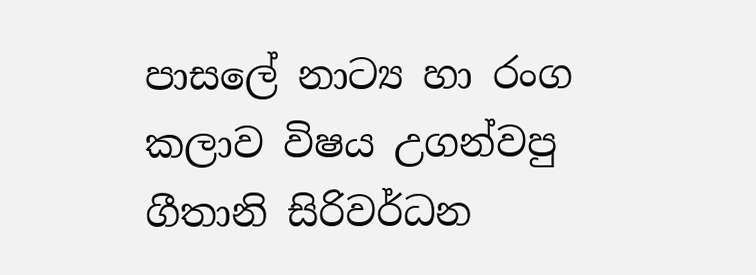පාසලේ නාට්‍ය හා රංග කලාව විෂය උගන්වපු ගීතානි සිරිවර්ධන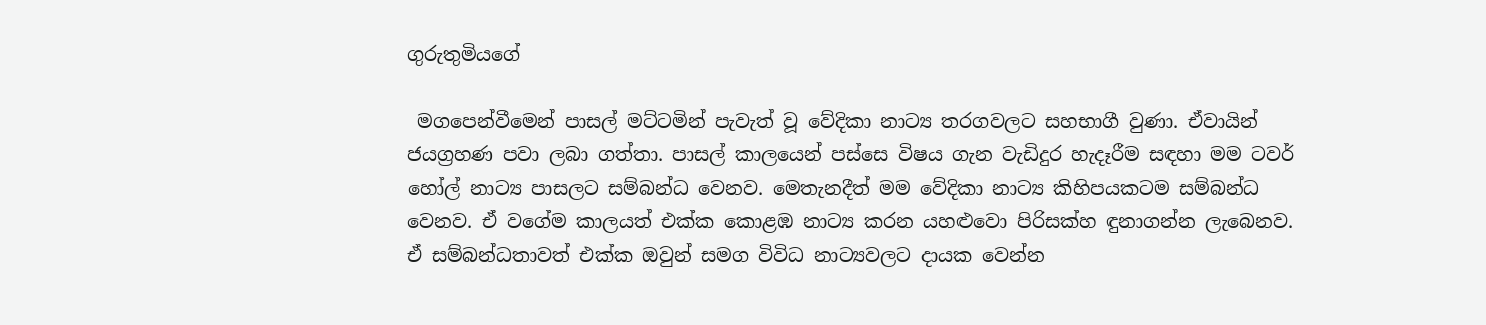ගුරුතුමියගේ

 මගපෙන්වීමෙන් පාසල් මට්ටමින් පැවැත් වූ වේදිකා නාට්‍ය තරගවලට සහභාගී වුණා. ඒවායින් ජයග්‍රහණ පවා ලබා ගත්තා. පාසල් කාලයෙන් පස්සෙ විෂය ගැන වැඩිදුර හැදෑරීම සඳහා මම ටවර් හෝල් නාට්‍ය පාසලට සම්බන්ධ වෙනව. මෙතැනදීත් මම වේදිකා නාට්‍ය කිහිපයකටම සම්බන්ධ වෙනව. ඒ වගේම කාලයත් එක්ක කොළඹ නාට්‍ය කරන යහළුවො පිරිසක්හ ඳුනාගන්න ලැබෙනව. ඒ සම්බන්ධතාවත් එක්ක ඔවුන් සමග විවිධ නාට්‍යවලට දායක වෙන්න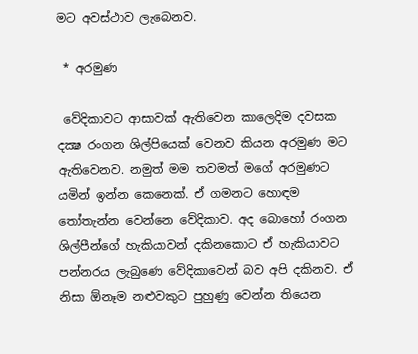මට අවස්ථාව ලැබෙනව.

 * අරමුණ

 වේදිකාවට ආසාවක් ඇතිවෙන කාලෙදිම දවසක දක්‍ෂ රංගන ශිල්පියෙක් වෙනව කියන අරමුණ මට ඇතිවෙනව. නමුත් මම තවමත් මගේ අරමුණට යමින් ඉන්න කෙනෙක්. ඒ ගමනට හොඳම තෝතැන්න වෙන්නෙ වේදිකාව. අද බොහෝ රංගන ශිල්පීන්ගේ හැකියාවන් දකිනකොට ඒ හැකියාවට පන්නරය ලැබුණෙ වේදිකාවෙන් බව අපි දකිනව. ඒ නිසා ඕනෑම නළුවකුට පුහුණු වෙන්න තියෙන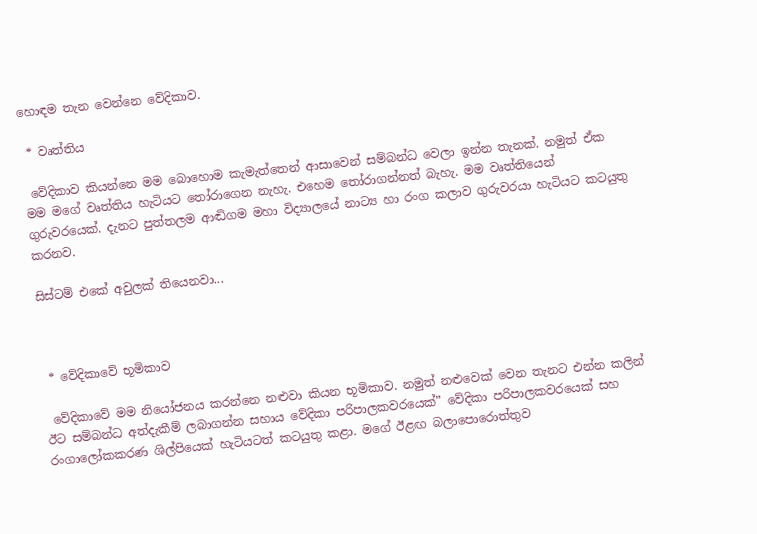හොඳම තැන වෙන්නෙ වේදිකාව.

 * වෘත්තිය

 වේදිකාව කියන්නෙ මම බොහොම කැමැත්තෙන් ආසාවෙන් සම්බන්ධ වෙලා ඉන්න තැනක්. නමුත් ඒක මම මගේ වෘත්තිය හැටියට තෝරාගෙන නැහැ. එහෙම තෝරාගන්නත් බැහැ. මම වෘත්තියෙන් ගුරුවරයෙක්. දැනට පුත්තලම ආඬිගම මහා විද්‍යාලයේ නාට්‍ය හා රංග කලාව ගුරුවරයා හැටියට කටයුතු කරනව.

සිස්ටම් එකේ අවුලක් තියෙනවා...



 * වේදිකාවේ භූමිකාව

 වේදිකාවේ මම නියෝජනය කරන්නෙ නළුවා කියන භූමිකාව. නමුත් නළුවෙක් වෙන තැනට එන්න කලින් ඊට සම්බන්ධ අත්දැකීම් ලබාගන්න සහාය වේදිකා පරිපාලකවරයෙක්” වේදිකා පරිපාලකවරයෙක් සහ රංගාලෝකකරණ ශිල්පියෙක් හැටියටත් කටයුතු කළා. මගේ ඊළඟ බලාපොරොත්තුව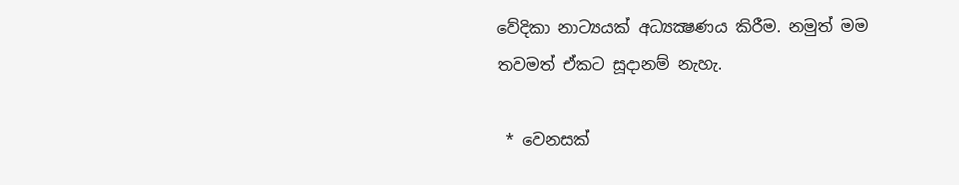වේදිකා නාට්‍යයක් අධ්‍යක්‍ෂණය කිරීම. නමුත් මම තවමත් ඒකට සූදානම් නැහැ.

 * වෙනසක්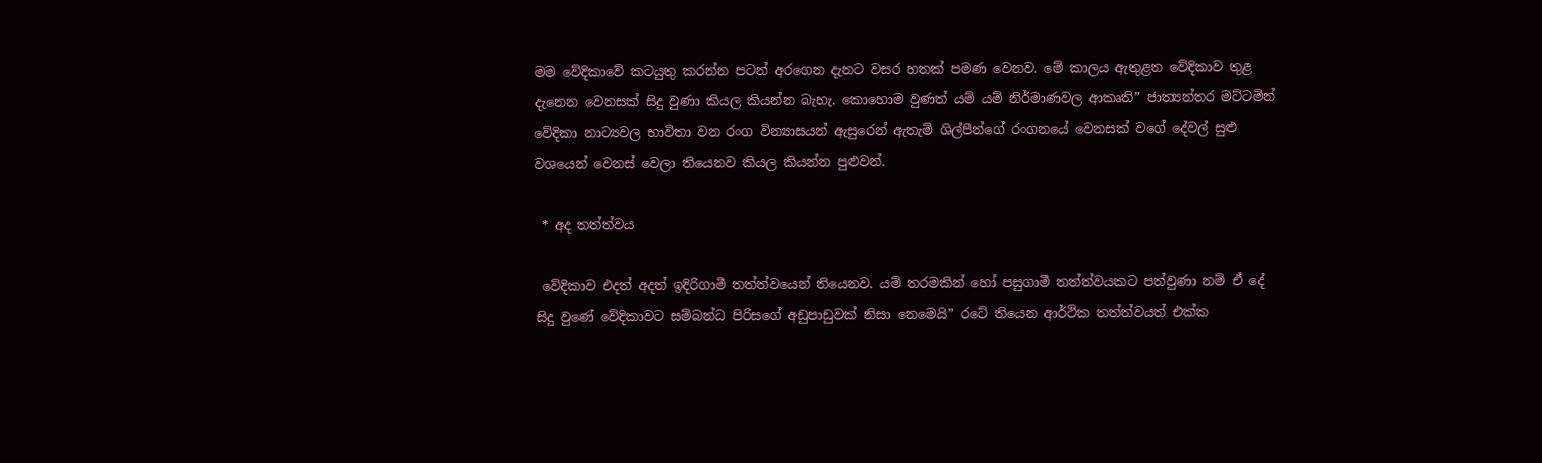මම වේදිකාවේ කටයුතු කරන්න පටන් අරගෙන දැනට වසර හතක් පමණ වෙනව. මේ කාලය ඇතුළත වේදිකාව තුළ දැනෙන වෙනසක් සිදු වුණා කියල කියන්න බැහැ. කොහොම වුණත් යම් යම් නිර්මාණවල ආකෘති” ජාත්‍යන්තර මට්ටමින් වේදිකා නාට්‍යවල භාවිතා වන රංග වින්‍යාසයන් ඇසුරෙන් ඇතැම් ශිල්පීන්ගේ රංගනයේ වෙනසක් වගේ දේවල් සුළු වශයෙන් වෙනස් වෙලා තියෙනව කියල කියන්න පුළුවන්.

 * අද තත්ත්වය

 වේදිකාව එදත් අදත් ඉදිරිගාමී තත්ත්වයෙන් තියෙනව. යම් තරමකින් හෝ පසුගාමී තත්ත්වයකට පත්වුණා නම් ඒ දේ සිදු වුණේ වේදිකාවට සම්බන්ධ පිරිසගේ අඩුපාඩුවක් නිසා නෙමෙයි” රටේ තියෙන ආර්ථික තත්ත්වයත් එක්ක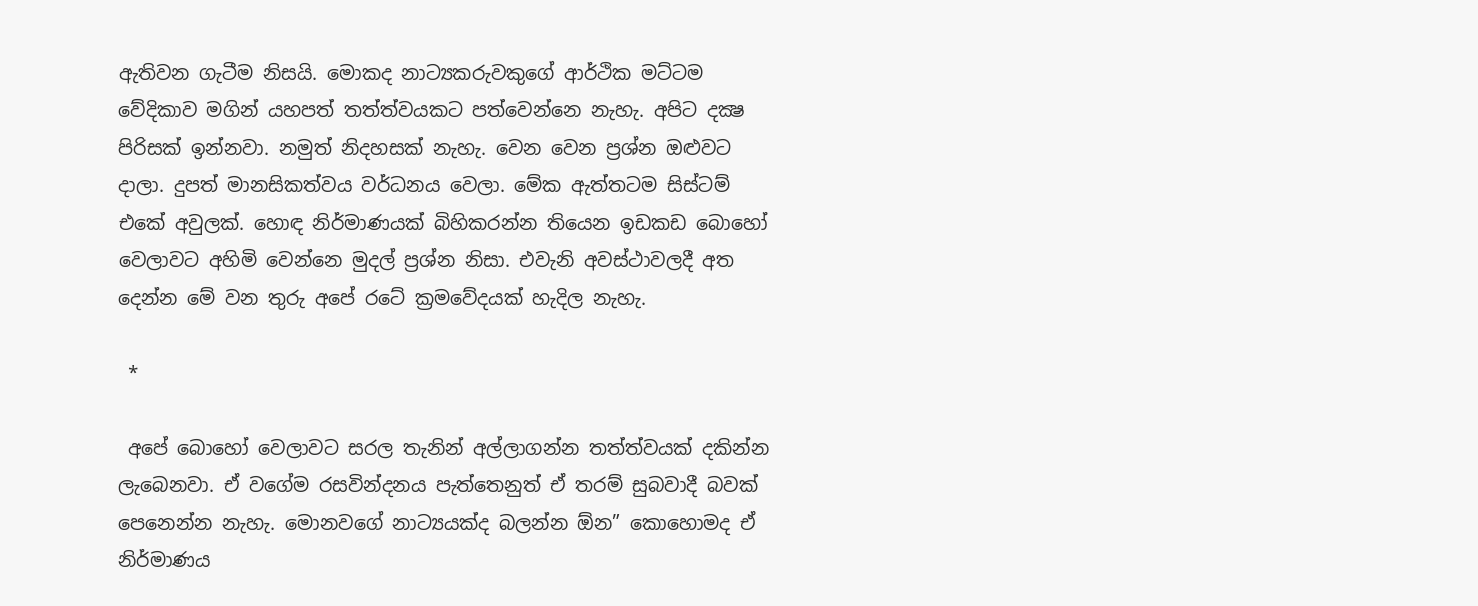ඇතිවන ගැටීම නිසයි. මොකද නාට්‍යකරුවකුගේ ආර්ථික මට්ටම වේදිකාව මගින් යහපත් තත්ත්වයකට පත්වෙන්නෙ නැහැ. අපිට දක්‍ෂ පිරිසක් ඉන්නවා. නමුත් නිදහසක් නැහැ. වෙන වෙන ප්‍රශ්න ඔළුවට දාලා. දුපත් මානසිකත්වය වර්ධනය වෙලා. මේක ඇත්තටම සිස්ටම් එකේ අවුලක්. හොඳ නිර්මාණයක් බිහිකරන්න තියෙන ඉඩකඩ බොහෝ වෙලාවට අහිමි වෙන්නෙ මුදල් ප්‍රශ්න නිසා. එවැනි අවස්ථාවලදී අත දෙන්න මේ වන තුරු අපේ රටේ ක්‍රමවේදයක් හැදිල නැහැ.

 *

 අපේ බොහෝ වෙලාවට සරල තැනින් අල්ලාගන්න තත්ත්වයක් දකින්න ලැබෙනවා. ඒ වගේම රසවින්දනය පැත්තෙනුත් ඒ තරම් සුබවාදී බවක් පෙනෙන්න නැහැ. මොනවගේ නාට්‍යයක්ද බලන්න ඕන” කොහොමද ඒ නිර්මාණය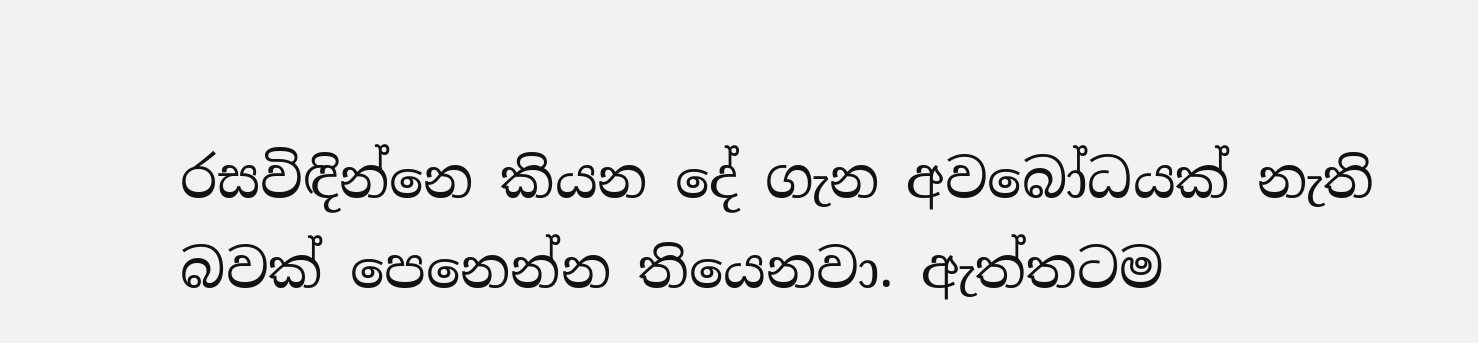රසවිඳින්නෙ කියන දේ ගැන අවබෝධයක් නැති බවක් පෙනෙන්න තියෙනවා. ඇත්තටම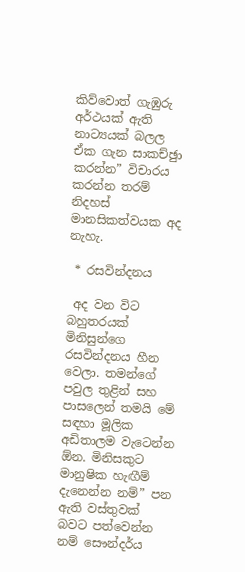කිව්වොත් ගැඹුරු අර්ථයක් ඇති නාට්‍යයක් බලල ඒක ගැන සාකච්ඡුා කරන්න” විචාරය කරන්න තරම් නිදහස් මානසිකත්වයක අද නැහැ.

 * රසවින්දනය

 අද වන විට බහුතරයක් මිනිසුන්ගෙ රසවින්දනය හීන වෙලා. තමන්ගේ පවුල තුළින් සහ පාසලෙන් තමයි මේ සඳහා මූලික අඩිතාලම වැටෙන්න ඕන. මිනිසකුට මානුෂික හැඟීම් දැනෙන්න නම්” පන ඇති වස්තුවක් බවට පත්වෙන්න නම් සෞන්දර්ය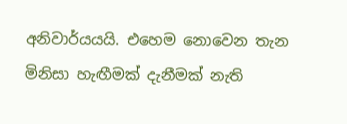අනිවාර්යයයි. එහෙම නොවෙන තැන මිනිසා හැඟීමක් දැනීමක් නැති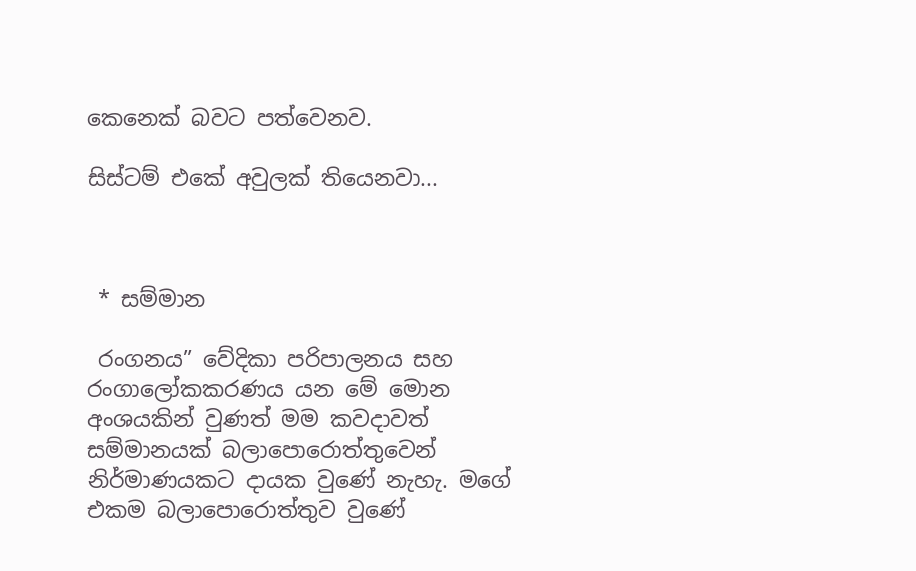කෙනෙක් බවට පත්වෙනව.

සිස්ටම් එකේ අවුලක් තියෙනවා...



 * සම්මාන

 රංගනය” වේදිකා පරිපාලනය සහ රංගාලෝකකරණය යන මේ මොන අංශයකින් වුණත් මම කවදාවත් සම්මානයක් බලාපොරොත්තුවෙන් නිර්මාණයකට දායක වුණේ නැහැ. මගේ එකම බලාපොරොත්තුව වුණේ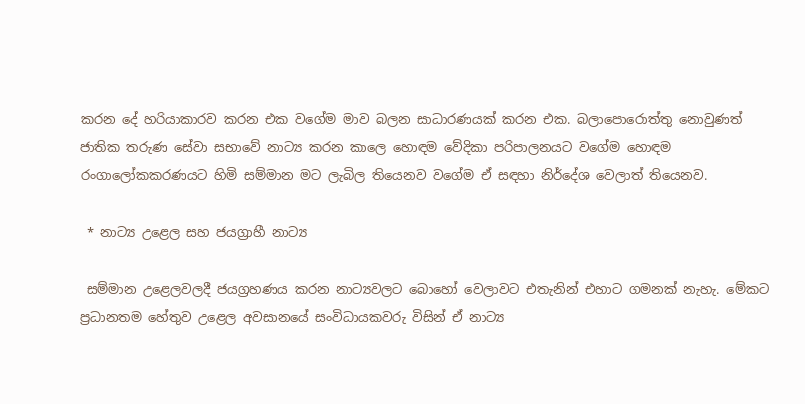කරන දේ හරියාකාරව කරන එක වගේම මාව බලන සාධාරණයක් කරන එක. බලාපොරොත්තු නොවුණත් ජාතික තරුණ සේවා සභාවේ නාට්‍ය කරන කාලෙ හොඳම වේදිකා පරිපාලනයට වගේම හොඳම රංගාලෝකකරණයට හිමි සම්මාන මට ලැබිල තියෙනව වගේම ඒ සඳහා නිර්දේශ වෙලාත් තියෙනව.

 * නාට්‍ය උළෙල සහ ජයග්‍රාහී නාට්‍ය

 සම්මාන උළෙලවලදී ජයග්‍රහණය කරන නාට්‍යවලට බොහෝ වෙලාවට එතැනින් එහාට ගමනක් නැහැ. මේකට ප්‍රධානතම හේතුව උළෙල අවසානයේ සංවිධායකවරු විසින් ඒ නාට්‍ය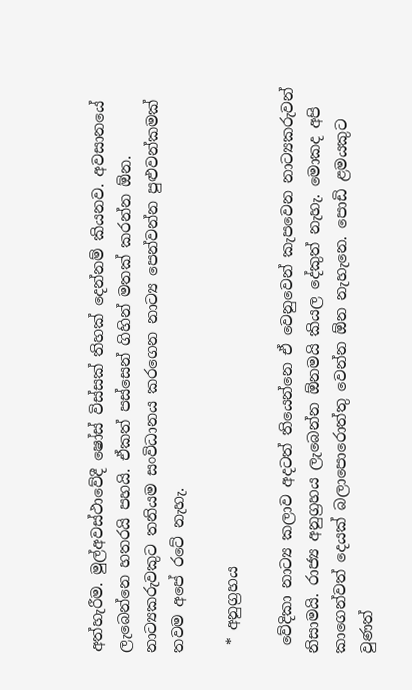අත්හැරීම. මුල්අවස්ථාවේදී ෂෝස් විස්සක් තිහක් දෙන්නම් කියනව. අවසානයේ ලැබෙන්නෙ හතරයි පහයි. ඒකත් පස්සෙන් ගිහින් මතක් කරන්න ඕන. නාට්‍යකරුවකුට තනියම සංවිධානය කරගෙන නාට්‍ය පෙන්වන්න පුළුවන්කමක් තවම අපේ රටේ නැහැ.

 * අනුග්‍රහය

 වේදිකා නාට්‍ය කලාව අදටත් තියෙන්නෙ ඒ වෙනුවෙන් කැපවෙන නාට්‍යකරුවන් නිසාමයි. රාජ්‍ය අනුග්‍රහය ලැබෙන්න ඕනමයි කියල දේකුත් නැහැ. මොකද අපි කාගෙන්වත් දෙයක් බලාපොරොත්තු වෙන්න ඕන නැහැනෙ. පොඩි ළමයකුට වුණත්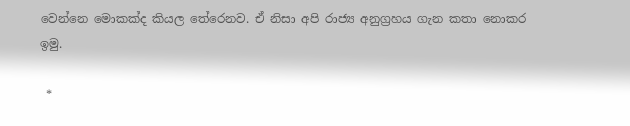වෙන්නෙ මොකක්ද කියල තේරෙනව. ඒ නිසා අපි රාජ්‍ය අනුග්‍රහය ගැන කතා නොකර ඉමු.

 *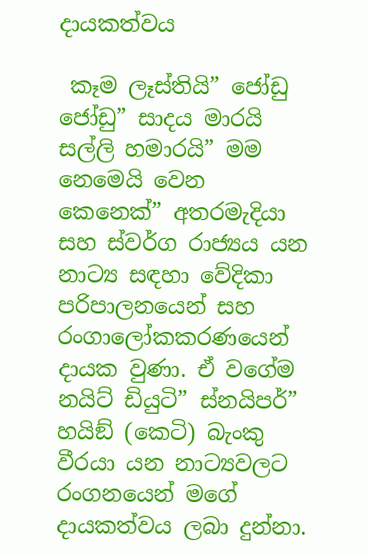දායකත්වය

 කෑම ලෑස්තියි” ජෝඩු ජෝඩු” සාදය මාරයි සල්ලි හමාරයි” මම නෙමෙයි වෙන කෙනෙක්” අතරමැදියා සහ ස්වර්ග රාජ්‍යය යන නාට්‍ය සඳහා වේදිකා පරිපාලනයෙන් සහ රංගාලෝකකරණයෙන් දායක වුණා. ඒ වගේම නයිට් ඩියුටි” ස්නයිපර්” හයිඞ් (කෙටි) බැංකු වීරයා යන නාට්‍යවලට රංගනයෙන් මගේ දායකත්වය ලබා දුන්නා.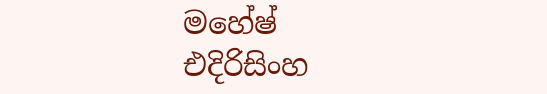මහේෂ් එදිරිසිංහ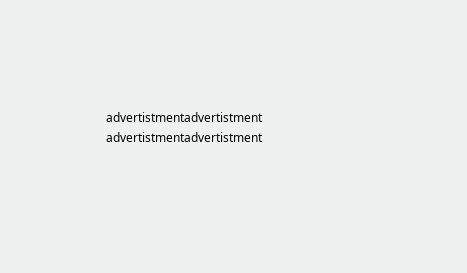advertistmentadvertistment
advertistmentadvertistment